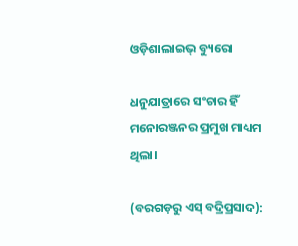ଓଡ଼ିଶାଲାଇଭ୍‌ ବ୍ୟୁରୋ

ଧନୁଯାତ୍ରାରେ ସଂଚାର ହିଁ ମନୋରଞ୍ଜନର ପ୍ରମୁଖ ମାଧ୍ୟମ ଥିଲା।

(ବରଗଡ଼ରୁ ଏସ୍‌ ବଦ୍ରିପ୍ରସାଦ):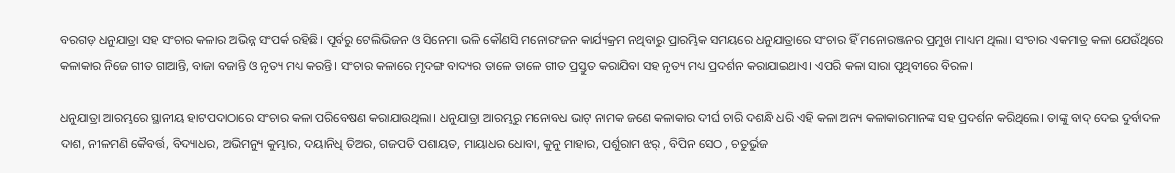ବରଗଡ଼ ଧନୁଯାତ୍ରା ସହ ସଂଚାର କଳାର ଅଭିନ୍ନ ସଂପର୍କ ରହିଛି। ପୂର୍ବରୁ ଟେଲିଭିଜନ ଓ ସିନେମା ଭଳି କୌଣସି ମନୋରଂଜନ କାର୍ଯ୍ୟକ୍ରମ ନଥିବାରୁ ପ୍ରାରମ୍ଭିକ ସମୟରେ ଧନୁଯାତ୍ରାରେ ସଂଚାର ହିଁ ମନୋରଞ୍ଜନର ପ୍ରମୁଖ ମାଧ୍ୟମ ଥିଲା। ସଂଚାର ଏକମାତ୍ର କଳା ଯେଉଁଥିରେ କଳାକାର ନିଜେ ଗୀତ ଗାଆନ୍ତି, ବାଜା ବଜାନ୍ତି ଓ ନୃତ୍ୟ ମଧ୍ୟ କରନ୍ତି। ସଂଚାର କଳାରେ ମୃଦଙ୍ଗ ବାଦ୍ୟର ତାଳେ ତାଳେ ଗୀତ ପ୍ରସ୍ତୁତ କରାଯିବା ସହ ନୃତ୍ୟ ମଧ୍ୟ ପ୍ରଦର୍ଶନ କରାଯାଇଥାଏ। ଏପରି କଳା ସାରା ପୃଥିବୀରେ ବିରଳ।

ଧନୁଯାତ୍ରା ଆରମ୍ଭରେ ସ୍ଥାନୀୟ ହାଟପଦାଠାରେ ସଂଚାର କଳା ପରିବେଷଣ କରାଯାଉଥିଲା। ଧନୁଯାତ୍ରା ଆରମ୍ଭରୁ ମନୋବଧ ଭାଟ୍ ନାମକ ଜଣେ କଳାକାର ଦୀର୍ଘ ଚାରି ଦଶନ୍ଧି ଧରି ଏହି କଳା ଅନ୍ୟ କଳାକାରମାନଙ୍କ ସହ ପ୍ରଦର୍ଶନ କରିଥିଲେ। ତାଙ୍କୁ ବାଦ୍ ଦେଇ ଦୁର୍ବାଦଳ ଦାଶ, ନୀଳମଣି କୈବର୍ତ୍ତ, ବିଦ୍ୟାଧର, ଅଭିମନ୍ୟୁ କୁମ୍ଭାର, ଦୟାନିଧି ତିଅର, ଗଜପତି ପଶାୟତ, ମାୟାଧର ଧୋବା, କୁନୁ ମାହାର, ପର୍ଶୁରାମ ଝର୍ , ବିପିନ ସେଠ , ଚତୁର୍ଭୁଜ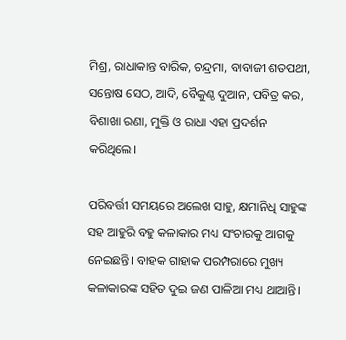ମିଶ୍ର, ରାଧାକାନ୍ତ ବାରିକ, ଚନ୍ଦ୍ରମା, ବାବାଜୀ ଶତପଥୀ, ସନ୍ତୋଷ ସେଠ, ଆଦି, ବୈକୁଣ୍ଠ ଦୁଆନ, ପବିତ୍ର କର, ବିଶାଖା ରଣା, ମୁକ୍ତି ଓ ରାଧା ଏହା ପ୍ରଦର୍ଶନ କରିଥିଲେ।

ପରିବର୍ତ୍ତୀ ସମୟରେ ଅଲେଖ ସାହୁ, କ୍ଷମାନିଧି ସାହୁଙ୍କ ସହ ଆହୁରି ବହୁ କଳାକାର ମଧ୍ୟ ସଂଚାରକୁ ଆଗକୁ ନେଇଛନ୍ତି। ବାହକ ଗାହାକ ପରମ୍ପରାରେ ମୁଖ୍ୟ କଳାକାରଙ୍କ ସହିତ ଦୁଇ ଜଣ ପାଳିଆ ମଧ୍ୟ ଥାଆନ୍ତି।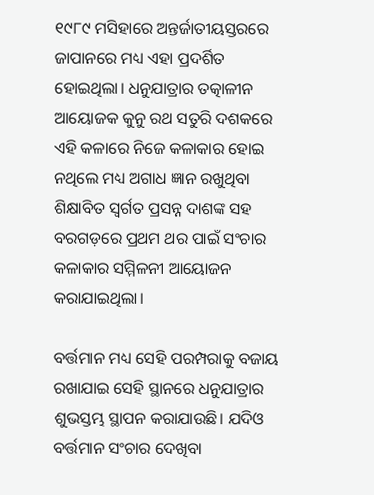୧୯୮୯ ମସିହାରେ ଅନ୍ତର୍ଜାତୀୟସ୍ତରରେ ଜାପାନରେ ମଧ୍ୟ ଏହା ପ୍ରଦର୍ଶିତ ହୋଇଥିଲା। ଧନୁଯାତ୍ରାର ତତ୍କାଳୀନ ଆୟୋଜକ କୁନୁ ରଥ ସତୁରି ଦଶକରେ ଏହି କଳାରେ ନିଜେ କଳାକାର ହୋଇ ନଥିଲେ ମଧ୍ୟ ଅଗାଧ ଜ୍ଞାନ ରଖୁଥିବା ଶିକ୍ଷାବିତ ସ୍ୱର୍ଗତ ପ୍ରସନ୍ନ ଦାଶଙ୍କ ସହ ବରଗଡ଼ରେ ପ୍ରଥମ ଥର ପାଇଁ ସଂଚାର କଳାକାର ସମ୍ମିଳନୀ ଆୟୋଜନ କରାଯାଇଥିଲା।

ବର୍ତ୍ତମାନ ମଧ୍ୟ ସେହି ପରମ୍ପରାକୁ ବଜାୟ ରଖାଯାଇ ସେହି ସ୍ଥାନରେ ଧନୁଯାତ୍ରାର ଶୁଭସ୍ତମ୍ଭ ସ୍ଥାପନ କରାଯାଉଛି। ଯଦିଓ ବର୍ତ୍ତମାନ ସଂଚାର ଦେଖିବା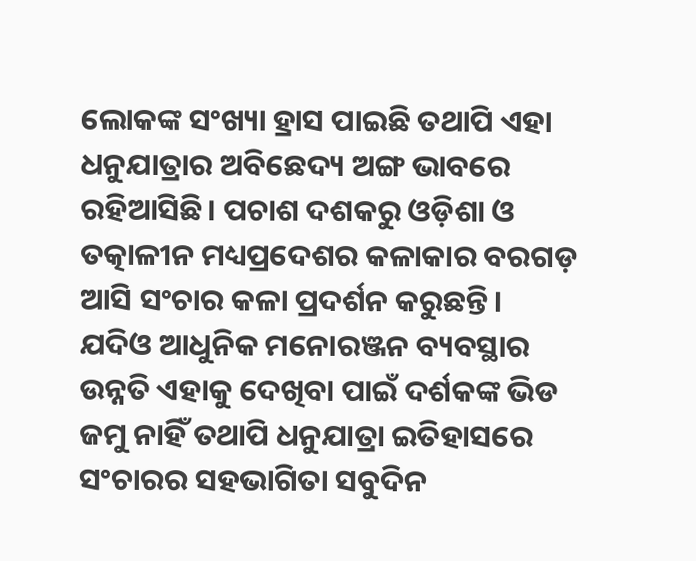ଲୋକଙ୍କ ସଂଖ୍ୟା ହ୍ରାସ ପାଇଛି ତଥାପି ଏହା ଧନୁଯାତ୍ରାର ଅବିଛେଦ୍ୟ ଅଙ୍ଗ ଭାବରେ ରହିଆସିଛି। ପଚାଶ ଦଶକରୁ ଓଡ଼ିଶା ଓ ତତ୍କାଳୀନ ମଧ୍ୟପ୍ରଦେଶର କଳାକାର ବରଗଡ଼ ଆସି ସଂଚାର କଳା ପ୍ରଦର୍ଶନ କରୁଛନ୍ତି। ଯଦିଓ ଆଧୁନିକ ମନୋରଞ୍ଜନ ବ୍ୟବସ୍ଥାର ଉନ୍ନତି ଏହାକୁ ଦେଖିବା ପାଇଁ ଦର୍ଶକଙ୍କ ଭିଡ ଜମୁ ନାହିଁ ତଥାପି ଧନୁଯାତ୍ରା ଇତିହାସରେ ସଂଚାରର ସହଭାଗିତା ସବୁଦିନ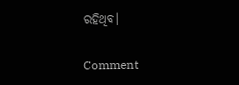ରହିଥିବ।

Comment